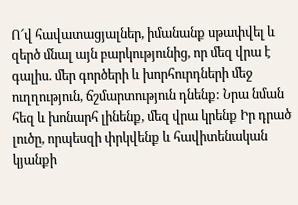Ո՜վ հավատացյալներ, իմանանք սթափվել և զերծ մնալ այն բարկությունից, որ մեզ վրա է գալիս. մեր գործերի և խորհուրդների մեջ ուղղություն, ճշմարտություն դնենք: Նրա նման հեզ և խոնարհ լինենք, մեզ վրա կրենք Իր դրած լուծը, որպեսզի փրկվենք և հավիտենական կյանքի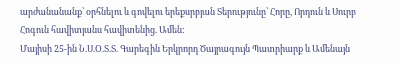արժանանանք՝ օրհնելու և գովելու երեքսրբյան Տերությունը՝ Հորը, Որդուն և Սուրբ Հոգուն հավիտյանս հավիտենից. Ամեն:
Մայիսի 25-ին Ն.Ս.Օ.Տ.Տ. Գարեգին Երկրորդ Ծայրագույն Պատրիարք և Ամենայն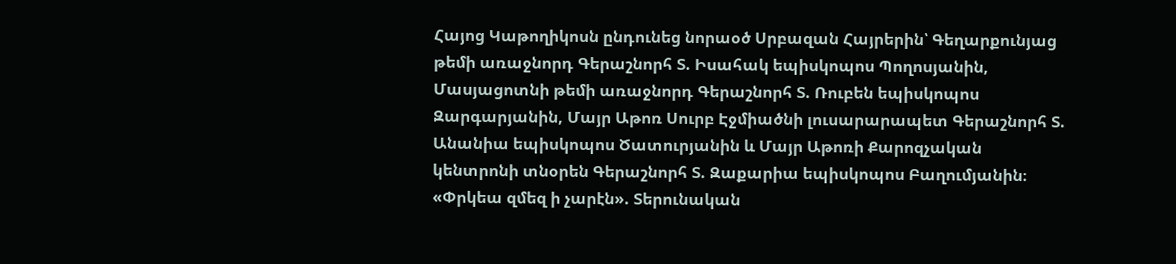Հայոց Կաթողիկոսն ընդունեց նորաօծ Սրբազան Հայրերին՝ Գեղարքունյաց թեմի առաջնորդ Գերաշնորհ Տ. Իսահակ եպիսկոպոս Պողոսյանին, Մասյացոտնի թեմի առաջնորդ Գերաշնորհ Տ. Ռուբեն եպիսկոպոս Զարգարյանին, Մայր Աթոռ Սուրբ Էջմիածնի լուսարարապետ Գերաշնորհ Տ. Անանիա եպիսկոպոս Ծատուրյանին և Մայր Աթոռի Քարոզչական կենտրոնի տնօրեն Գերաշնորհ Տ. Զաքարիա եպիսկոպոս Բաղումյանին։
«Փրկեա զմեզ ի չարէն». Տերունական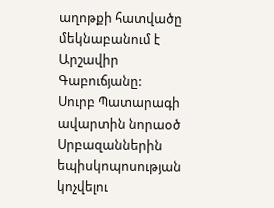աղոթքի հատվածը մեկնաբանում է Արշավիր Գաբուճյանը:
Սուրբ Պատարագի ավարտին նորաօծ Սրբազաններին եպիսկոպոսության կոչվելու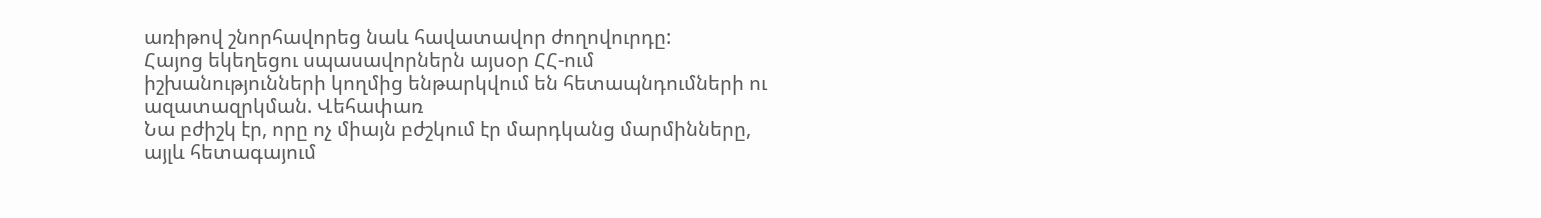առիթով շնորհավորեց նաև հավատավոր ժողովուրդը:
Հայոց եկեղեցու սպասավորներն այսօր ՀՀ-ում իշխանությունների կողմից ենթարկվում են հետապնդումների ու ազատազրկման. Վեհափառ
Նա բժիշկ էր, որը ոչ միայն բժշկում էր մարդկանց մարմինները, այլև հետագայում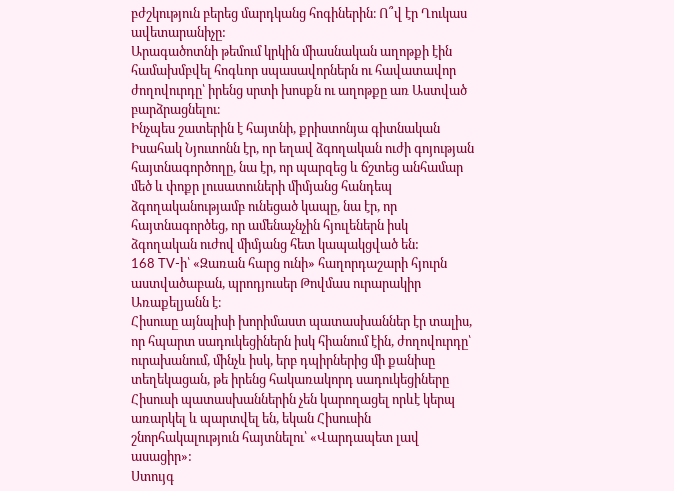բժշկություն բերեց մարդկանց հոգիներին։ Ո՞վ էր Ղուկաս ավետարանիչը:
Արագածոտնի թեմում կրկին միասնական աղոթքի էին համախմբվել հոգևոր սպասավորներն ու հավատավոր ժողովուրդը՝ իրենց սրտի խոսքն ու աղոթքը առ Աստված բարձրացնելու։
Ինչպես շատերին է հայտնի, քրիստոնյա գիտնական Իսահակ Նյուտոնն էր, որ եղավ ձգողական ուժի գոյության հայտնագործողը, նա էր, որ պարզեց և ճշտեց անհամար մեծ և փոքր լուսատուների միմյանց հանդեպ ձգողականությամբ ունեցած կապը, նա էր, որ հայտնագործեց, որ ամենաչնչին հյուլեներն իսկ ձգողական ուժով միմյանց հետ կապակցված են:
168 TV-ի՝ «Զառան հարց ունի» հաղորդաշարի հյուրն աստվածաբան, պրոդյուսեր Թովմաս ուրարակիր Առաքելյանն է։
Հիսուսը այնպիսի խորիմաստ պատասխաններ էր տալիս, որ հպարտ սադուկեցիներն իսկ հիանում էին, ժողովուրդը՝ ուրախանում, մինչև իսկ, երբ դպիրներից մի քանիսը տեղեկացան, թե իրենց հակառակորդ սադուկեցիները Հիսուսի պատասխաններին չեն կարողացել որևէ կերպ առարկել և պարտվել են, եկան Հիսուսին շնորհակալություն հայտնելու՝ «Վարդապետ լավ ասացիր»:
Ստույգ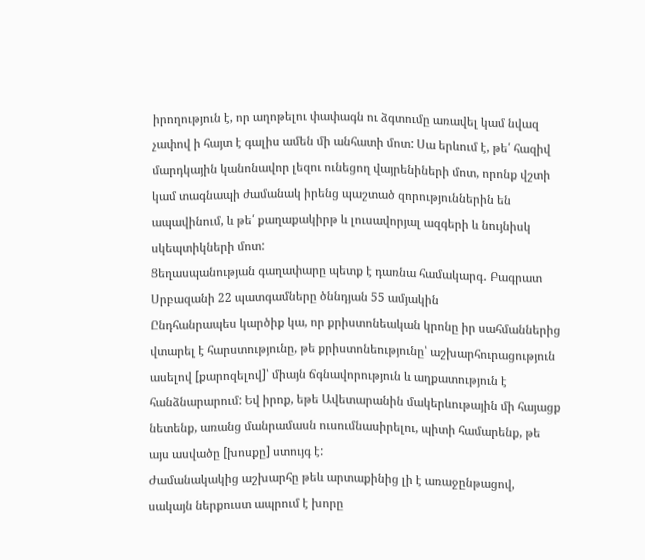իրողություն է, որ աղոթելու փափագն ու ձգտումը առավել կամ նվազ չափով ի հայտ է գալիս ամեն մի անհատի մոտ: Սա երևում է, թե՛ հազիվ մարդկային կանոնավոր լեզու ունեցող վայրենիների մոտ, որոնք վշտի կամ տագնապի ժամանակ իրենց պաշտած զորություններին են ապավինում, և թե՛ քաղաքակիրթ և լուսավորյալ ազգերի և նույնիսկ սկեպտիկների մոտ:
Ցեղասպանության գաղափարը պետք է դառնա համակարգ․ Բագրատ Սրբազանի 22 պատգամները ծննդյան 55 ամյակին
Ընդհանրապես կարծիք կա, որ քրիստոնեական կրոնը իր սահմաններից վտարել է հարստությունը, թե քրիստոնեությունը՝ աշխարհուրացություն ասելով [քարոզելով]՝ միայն ճգնավորություն և աղքատություն է հանձնարարում: Եվ իրոք, եթե Ավետարանին մակերևութային մի հայացք նետենք, առանց մանրամասն ուսումնասիրելու, պիտի համարենք, թե այս ասվածը [խոսքը] ստույգ է:
Ժամանակակից աշխարհը թեև արտաքինից լի է առաջընթացով, սակայն ներքուստ ապրում է խորը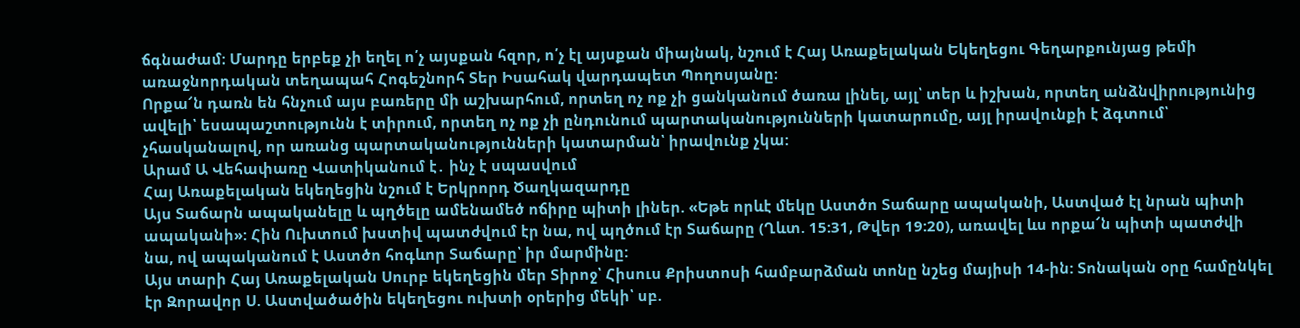ճգնաժամ։ Մարդը երբեք չի եղել ո՛չ այսքան հզոր, ո՛չ էլ այսքան միայնակ, նշում է Հայ Առաքելական Եկեղեցու Գեղարքունյաց թեմի առաջնորդական տեղապահ Հոգեշնորհ Տեր Իսահակ վարդապետ Պողոսյանը։
Որքա՜ն դառն են հնչում այս բառերը մի աշխարհում, որտեղ ոչ ոք չի ցանկանում ծառա լինել, այլ՝ տեր և իշխան, որտեղ անձնվիրությունից ավելի՝ եսապաշտությունն է տիրում, որտեղ ոչ ոք չի ընդունում պարտականությունների կատարումը, այլ իրավունքի է ձգտում՝ չհասկանալով, որ առանց պարտականությունների կատարման՝ իրավունք չկա:
Արամ Ա Վեհափառը Վատիկանում է․ ինչ է սպասվում
Հայ Առաքելական եկեղեցին նշում է Երկրորդ Ծաղկազարդը
Այս Տաճարն ապականելը և պղծելը ամենամեծ ոճիրը պիտի լիներ. «Եթե որևէ մեկը Աստծո Տաճարը ապականի, Աստված էլ նրան պիտի ապականի»: Հին Ուխտում խստիվ պատժվում էր նա, ով պղծում էր Տաճարը (Ղևտ. 15:31, Թվեր 19:20), առավել ևս որքա՜ն պիտի պատժվի նա, ով ապականում է Աստծո հոգևոր Տաճարը՝ իր մարմինը:
Այս տարի Հայ Առաքելական Սուրբ եկեղեցին մեր Տիրոջ՝ Հիսուս Քրիստոսի համբարձման տոնը նշեց մայիսի 14-ին: Տոնական օրը համընկել էր Զորավոր Ս. Աստվածածին եկեղեցու ուխտի օրերից մեկի՝ սբ.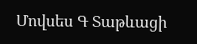Մովսես Գ Տաթևացի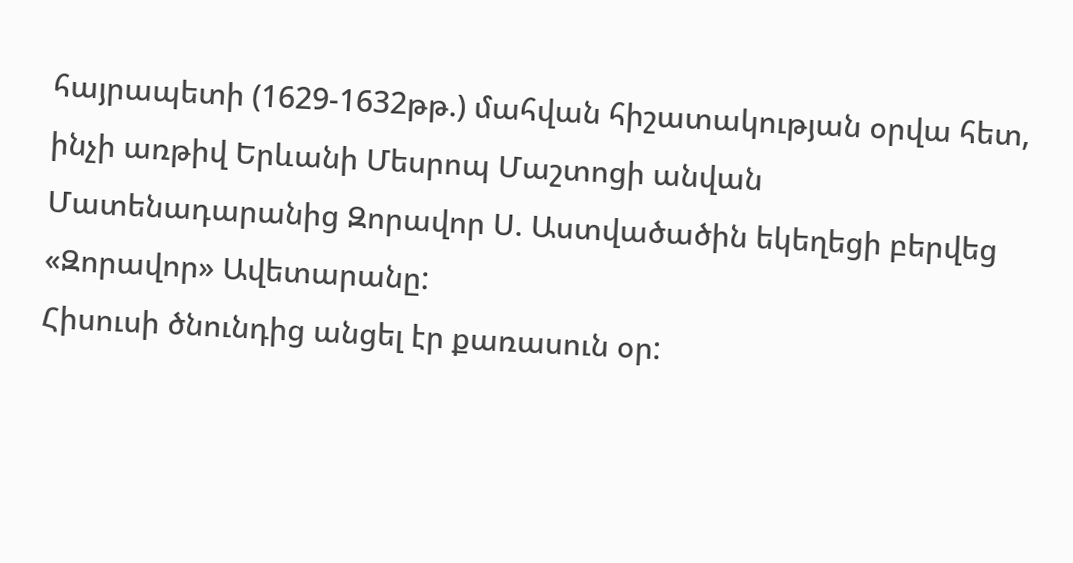հայրապետի (1629-1632թթ.) մահվան հիշատակության օրվա հետ, ինչի առթիվ Երևանի Մեսրոպ Մաշտոցի անվան Մատենադարանից Զորավոր Ս. Աստվածածին եկեղեցի բերվեց «Զորավոր» Ավետարանը:
Հիսուսի ծնունդից անցել էր քառասուն օր: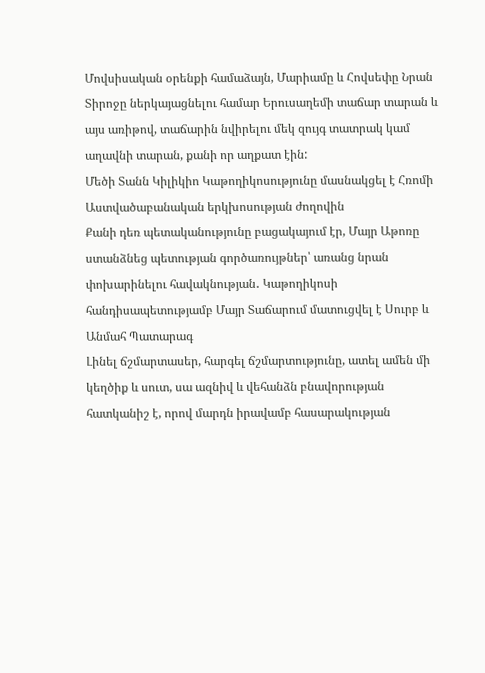Մովսիսական օրենքի համաձայն, Մարիամը և Հովսեփը Նրան Տիրոջը ներկայացնելու համար Երուսաղեմի տաճար տարան և այս առիթով, տաճարին նվիրելու մեկ զույգ տատրակ կամ աղավնի տարան, քանի որ աղքատ էին:
Մեծի Տանն Կիլիկիո Կաթողիկոսությունը մասնակցել է Հռոմի Աստվածաբանական երկխոսության ժողովին
Քանի դեռ պետականությունը բացակայում էր, Մայր Աթոռը ստանձնեց պետության գործառույթներ՝ առանց նրան փոխարինելու հավակնության․ Կաթողիկոսի հանդիսապետությամբ Մայր Տաճարում մատուցվել է Սուրբ և Անմահ Պատարագ
Լինել ճշմարտասեր, հարգել ճշմարտությունը, ատել ամեն մի կեղծիք և սուտ, սա ազնիվ և վեհանձն բնավորության հատկանիշ է, որով մարդն իրավամբ հասարակության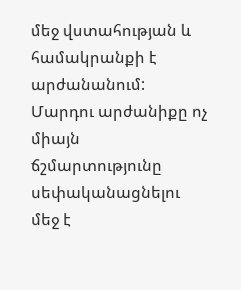մեջ վստահության և համակրանքի է արժանանում: Մարդու արժանիքը ոչ միայն ճշմարտությունը սեփականացնելու մեջ է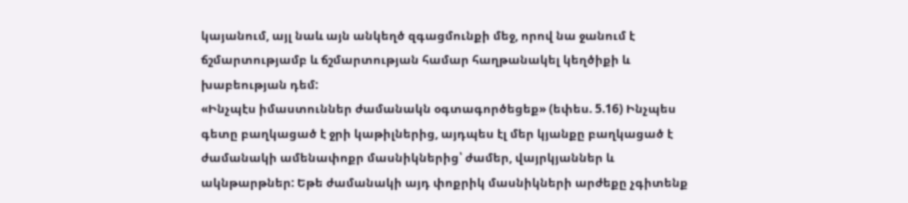կայանում, այլ նաև այն անկեղծ զգացմունքի մեջ, որով նա ջանում է ճշմարտությամբ և ճշմարտության համար հաղթանակել կեղծիքի և խաբեության դեմ:
«Ինչպէս իմաստուններ ժամանակն օգտագործեցեք» (եփես. 5.16) Ինչպես գետը բաղկացած է ջրի կաթիլներից, այդպես էլ մեր կյանքը բաղկացած է ժամանակի ամենափոքր մասնիկներից՝ ժամեր, վայրկյաններ և ակնթարթներ: Եթե ժամանակի այդ փոքրիկ մասնիկների արժեքը չգիտենք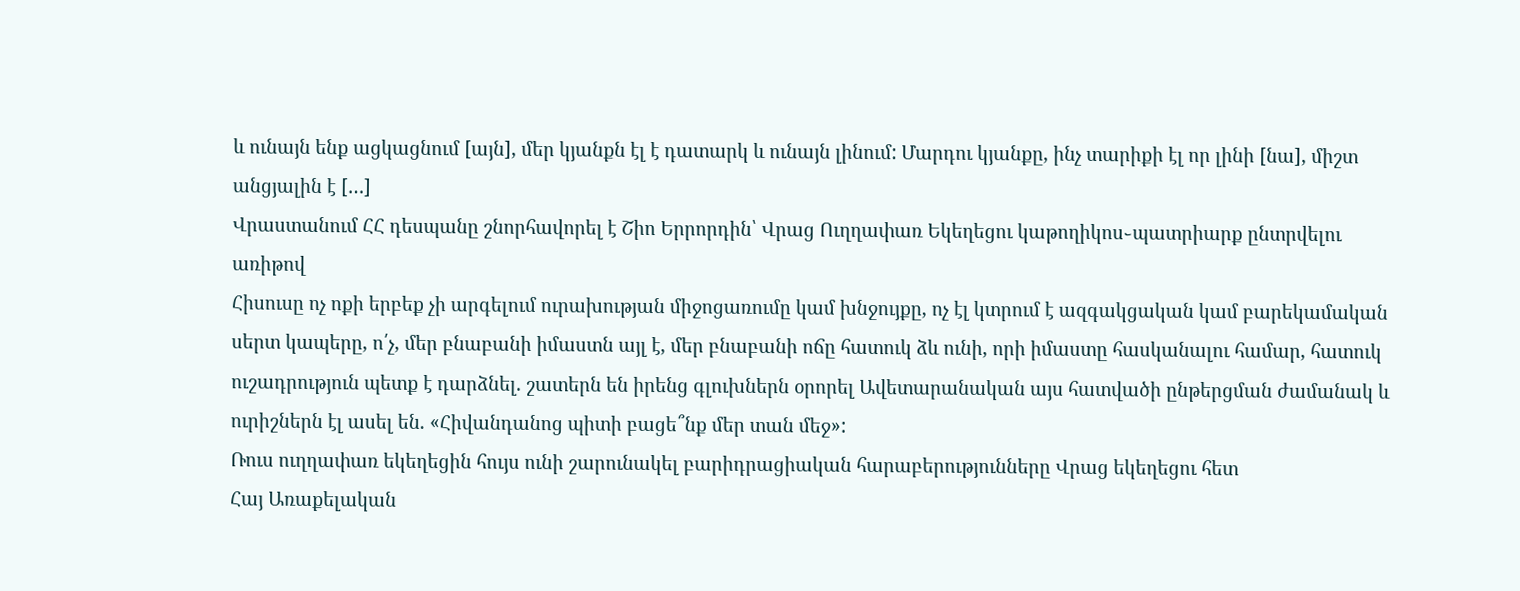և ունայն ենք ացկացնում [այն], մեր կյանքն էլ է դատարկ և ունայն լինում: Մարդու կյանքը, ինչ տարիքի էլ որ լինի [նա], միշտ անցյալին է […]
Վրաստանում ՀՀ դեսպանը շնորհավորել է Շիո Երրորդին՝ Վրաց Ուղղափառ Եկեղեցու կաթողիկոս֊պատրիարք ընտրվելու առիթով
Հիսուսը ոչ ոքի երբեք չի արգելում ուրախության միջոցառումը կամ խնջույքը, ոչ էլ կտրում է ազգակցական կամ բարեկամական սերտ կապերը, ո՛չ, մեր բնաբանի իմաստն այլ է, մեր բնաբանի ոճը հատուկ ձև ունի, որի իմաստը հասկանալու համար, հատուկ ուշադրություն պետք է դարձնել. շատերն են իրենց գլուխներն օրորել Ավետարանական այս հատվածի ընթերցման ժամանակ և ուրիշներն էլ ասել են. «Հիվանդանոց պիտի բացե՞նք մեր տան մեջ»:
Ռուս ուղղափառ եկեղեցին հույս ունի շարունակել բարիդրացիական հարաբերությունները Վրաց եկեղեցու հետ
Հայ Առաքելական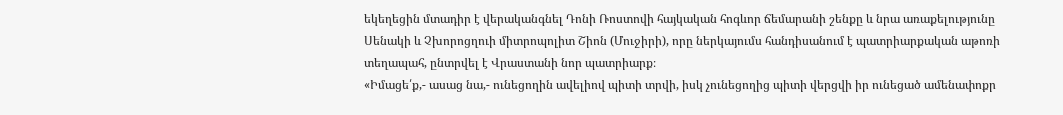եկեղեցին մտադիր է վերականգնել Դոնի Ռոստովի հայկական հոգևոր ճեմարանի շենքը և նրա առաքելությունը
Սենակի և Չխորոցղուի միտրոպոլիտ Շիոն (Մուջիրի), որը ներկայումս հանդիսանում է պատրիարքական աթոռի տեղապահ, ընտրվել է Վրաստանի նոր պատրիարք։
«Իմացե՛ք,- ասաց նա,- ունեցողին ավելիով պիտի տրվի, իսկ չունեցողից պիտի վերցվի իր ունեցած ամենափոքր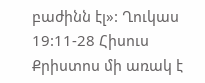բաժինն էլ»: Ղուկաս 19:11-28 Հիսուս Քրիստոս մի առակ է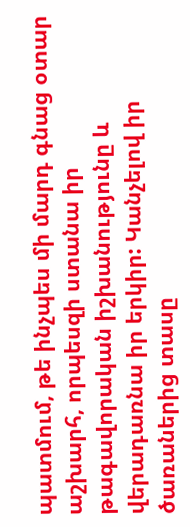պատմում, թե ինչպես մի մարդ գնաց օտար աշխարհ, որպեսզի ստանա իր թագավորական իշխանությունը և վերադառնա իր երկիր: Կանչելով իր ծառաներից տասը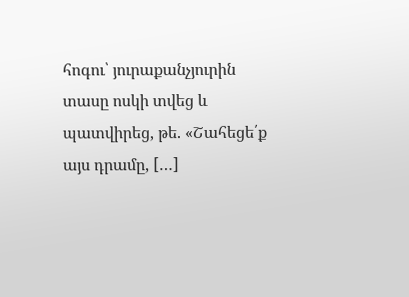հոգու՝ յուրաքանչյուրին տասը ոսկի տվեց և պատվիրեց, թե. «Շահեցե՛ք այս դրամը, […]